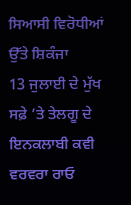ਸਿਆਸੀ ਵਿਰੋਧੀਆਂ ਉੱਤੇ ਸ਼ਿਕੰਜਾ
13 ਜੁਲਾਈ ਦੇ ਮੁੱਖ ਸਫ਼ੇ ’ਤੇ ਤੇਲਗੂ ਦੇ ਇਨਕਲਾਬੀ ਕਵੀ ਵਰਵਰਾ ਰਾਓ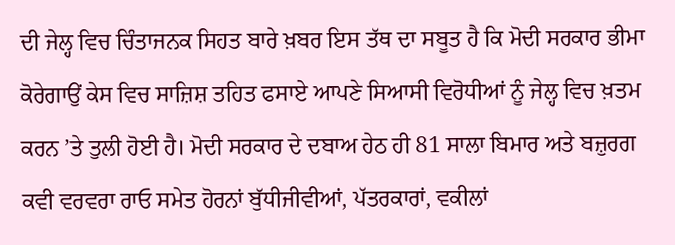ਦੀ ਜੇਲ੍ਹ ਵਿਚ ਚਿੰਤਾਜਨਕ ਸਿਹਤ ਬਾਰੇ ਖ਼ਬਰ ਇਸ ਤੱਥ ਦਾ ਸਬੂਤ ਹੈ ਕਿ ਮੋਦੀ ਸਰਕਾਰ ਭੀਮਾ ਕੋਰੇਗਾਉਂ ਕੇਸ ਵਿਚ ਸਾਜ਼ਿਸ਼ ਤਹਿਤ ਫਸਾਏ ਆਪਣੇ ਸਿਆਸੀ ਵਿਰੋਧੀਆਂ ਨੂੰ ਜੇਲ੍ਹ ਵਿਚ ਖ਼ਤਮ ਕਰਨ ’ਤੇ ਤੁਲੀ ਹੋਈ ਹੈ। ਮੋਦੀ ਸਰਕਾਰ ਦੇ ਦਬਾਅ ਹੇਠ ਹੀ 81 ਸਾਲਾ ਬਿਮਾਰ ਅਤੇ ਬਜ਼ੁਰਗ ਕਵੀ ਵਰਵਰਾ ਰਾਓ ਸਮੇਤ ਹੋਰਨਾਂ ਬੁੱਧੀਜੀਵੀਆਂ, ਪੱਤਰਕਾਰਾਂ, ਵਕੀਲਾਂ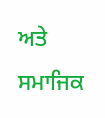ਅਤੇ ਸਮਾਜਿਕ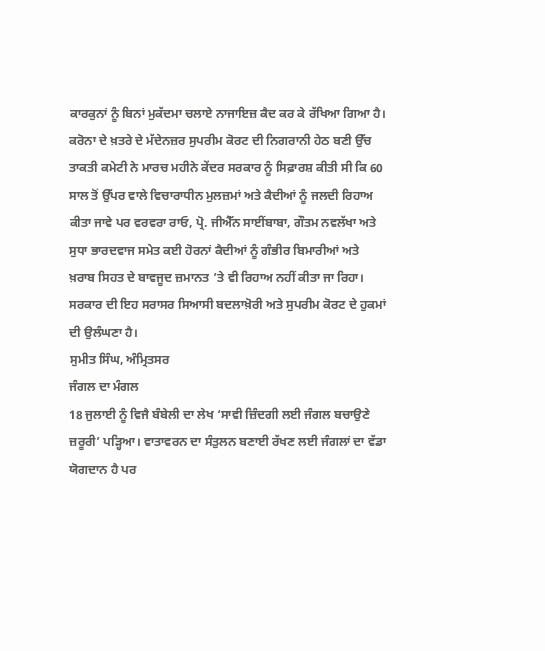ਕਾਰਕੁਨਾਂ ਨੂੰ ਬਿਨਾਂ ਮੁਕੱਦਮਾ ਚਲਾਏ ਨਾਜਾਇਜ਼ ਕੈਦ ਕਰ ਕੇ ਰੱਖਿਆ ਗਿਆ ਹੈ। ਕਰੋਨਾ ਦੇ ਖ਼ਤਰੇ ਦੇ ਮੱਦੇਨਜ਼ਰ ਸੁਪਰੀਮ ਕੋਰਟ ਦੀ ਨਿਗਰਾਨੀ ਹੇਠ ਬਣੀ ਉੱਚ ਤਾਕਤੀ ਕਮੇਟੀ ਨੇ ਮਾਰਚ ਮਹੀਨੇ ਕੇਂਦਰ ਸਰਕਾਰ ਨੂੰ ਸਿਫ਼ਾਰਸ਼ ਕੀਤੀ ਸੀ ਕਿ 60 ਸਾਲ ਤੋਂ ਉੱਪਰ ਵਾਲੇ ਵਿਚਾਰਾਧੀਨ ਮੁਲਜ਼ਮਾਂ ਅਤੇ ਕੈਦੀਆਂ ਨੂੰ ਜਲਦੀ ਰਿਹਾਅ ਕੀਤਾ ਜਾਵੇ ਪਰ ਵਰਵਰਾ ਰਾਓ, ਪ੍ਰੋ. ਜੀਐੱਨ ਸਾਈਂਬਾਬਾ, ਗੌਤਮ ਨਵਲੱਖਾ ਅਤੇ ਸੁਧਾ ਭਾਰਦਵਾਜ ਸਮੇਤ ਕਈ ਹੋਰਨਾਂ ਕੈਦੀਆਂ ਨੂੰ ਗੰਭੀਰ ਬਿਮਾਰੀਆਂ ਅਤੇ ਖ਼ਰਾਬ ਸਿਹਤ ਦੇ ਬਾਵਜੂਦ ਜ਼ਮਾਨਤ ’ਤੇ ਵੀ ਰਿਹਾਅ ਨਹੀਂ ਕੀਤਾ ਜਾ ਰਿਹਾ। ਸਰਕਾਰ ਦੀ ਇਹ ਸਰਾਸਰ ਸਿਆਸੀ ਬਦਲਾਖ਼ੋਰੀ ਅਤੇ ਸੁਪਰੀਮ ਕੋਰਟ ਦੇ ਹੁਕਮਾਂ ਦੀ ਉਲੰਘਣਾ ਹੈ।
ਸੁਮੀਤ ਸਿੰਘ, ਅੰਮ੍ਰਿਤਸਰ
ਜੰਗਲ ਦਾ ਮੰਗਲ
18 ਜੁਲਾਈ ਨੂੰ ਵਿਜੈ ਬੰਬੇਲੀ ਦਾ ਲੇਖ ‘ਸਾਵੀ ਜ਼ਿੰਦਗੀ ਲਈ ਜੰਗਲ ਬਚਾਉਣੇ ਜ਼ਰੂਰੀ’ ਪੜ੍ਹਿਆ। ਵਾਤਾਵਰਨ ਦਾ ਸੰਤੁਲਨ ਬਣਾਈ ਰੱਖਣ ਲਈ ਜੰਗਲਾਂ ਦਾ ਵੱਡਾ ਯੋਗਦਾਨ ਹੈ ਪਰ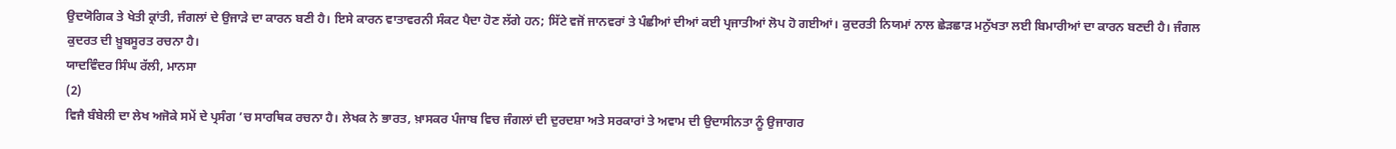ਉਦਯੋਗਿਕ ਤੇ ਖੇਤੀ ਕ੍ਰਾਂਤੀ, ਜੰਗਲਾਂ ਦੇ ਉਜਾੜੇ ਦਾ ਕਾਰਨ ਬਣੀ ਹੈ। ਇਸੇ ਕਾਰਨ ਵਾਤਾਵਰਨੀ ਸੰਕਟ ਪੈਦਾ ਹੋਣ ਲੱਗੇ ਹਨ; ਸਿੱਟੇ ਵਜੋਂ ਜਾਨਵਰਾਂ ਤੇ ਪੰਛੀਆਂ ਦੀਆਂ ਕਈ ਪ੍ਰਜਾਤੀਆਂ ਲੋਪ ਹੋ ਗਈਆਂ। ਕੁਦਰਤੀ ਨਿਯਮਾਂ ਨਾਲ ਛੇੜਛਾੜ ਮਨੁੱਖਤਾ ਲਈ ਬਿਮਾਰੀਆਂ ਦਾ ਕਾਰਨ ਬਣਦੀ ਹੈ। ਜੰਗਲ ਕੁਦਰਤ ਦੀ ਖ਼ੂਬਸੂਰਤ ਰਚਨਾ ਹੈ।
ਯਾਦਵਿੰਦਰ ਸਿੰਘ ਰੱਲੀ, ਮਾਨਸਾ
(2)
ਵਿਜੈ ਬੰਬੇਲੀ ਦਾ ਲੇਖ ਅਜੋਕੇ ਸਮੇਂ ਦੇ ਪ੍ਰਸੰਗ ’ਚ ਸਾਰਥਿਕ ਰਚਨਾ ਹੈ। ਲੇਖਕ ਨੇ ਭਾਰਤ, ਖ਼ਾਸਕਰ ਪੰਜਾਬ ਵਿਚ ਜੰਗਲਾਂ ਦੀ ਦੁਰਦਸ਼ਾ ਅਤੇ ਸਰਕਾਰਾਂ ਤੇ ਅਵਾਮ ਦੀ ਉਦਾਸੀਨਤਾ ਨੂੰ ਉਜਾਗਰ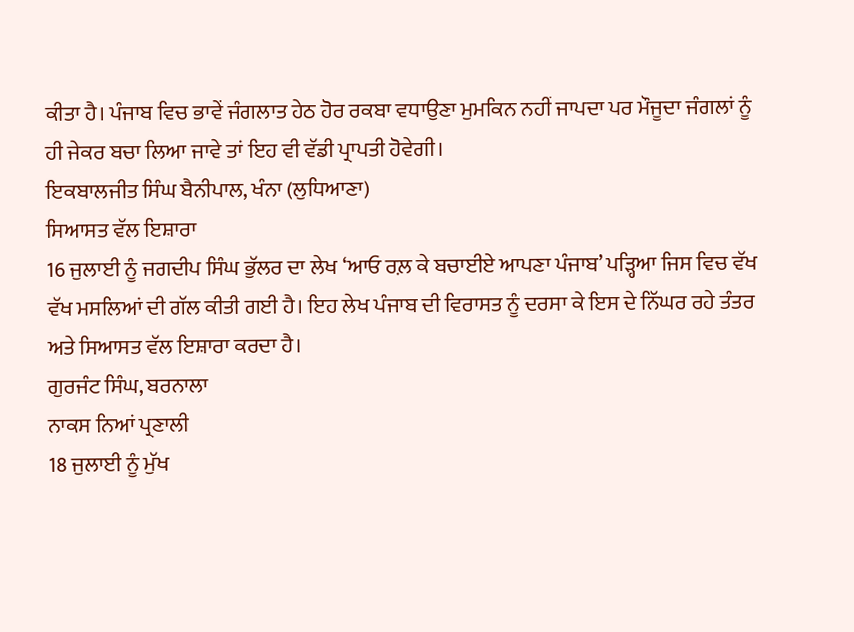ਕੀਤਾ ਹੈ। ਪੰਜਾਬ ਵਿਚ ਭਾਵੇਂ ਜੰਗਲਾਤ ਹੇਠ ਹੋਰ ਰਕਬਾ ਵਧਾਉਣਾ ਮੁਮਕਿਨ ਨਹੀਂ ਜਾਪਦਾ ਪਰ ਮੌਜੂਦਾ ਜੰਗਲਾਂ ਨੂੰ ਹੀ ਜੇਕਰ ਬਚਾ ਲਿਆ ਜਾਵੇ ਤਾਂ ਇਹ ਵੀ ਵੱਡੀ ਪ੍ਰਾਪਤੀ ਹੋਵੇਗੀ।
ਇਕਬਾਲਜੀਤ ਸਿੰਘ ਬੈਨੀਪਾਲ, ਖੰਨਾ (ਲੁਧਿਆਣਾ)
ਸਿਆਸਤ ਵੱਲ ਇਸ਼ਾਰਾ
16 ਜੁਲਾਈ ਨੂੰ ਜਗਦੀਪ ਸਿੰਘ ਭੁੱਲਰ ਦਾ ਲੇਖ ‘ਆਓ ਰਲ਼ ਕੇ ਬਚਾਈਏ ਆਪਣਾ ਪੰਜਾਬ’ ਪੜ੍ਹਿਆ ਜਿਸ ਵਿਚ ਵੱਖ ਵੱਖ ਮਸਲਿਆਂ ਦੀ ਗੱਲ ਕੀਤੀ ਗਈ ਹੈ। ਇਹ ਲੇਖ ਪੰਜਾਬ ਦੀ ਵਿਰਾਸਤ ਨੂੰ ਦਰਸਾ ਕੇ ਇਸ ਦੇ ਨਿੱਘਰ ਰਹੇ ਤੰਤਰ ਅਤੇ ਸਿਆਸਤ ਵੱਲ ਇਸ਼ਾਰਾ ਕਰਦਾ ਹੈ।
ਗੁਰਜੰਟ ਸਿੰਘ, ਬਰਨਾਲਾ
ਨਾਕਸ ਨਿਆਂ ਪ੍ਰਣਾਲੀ
18 ਜੁਲਾਈ ਨੂੰ ਮੁੱਖ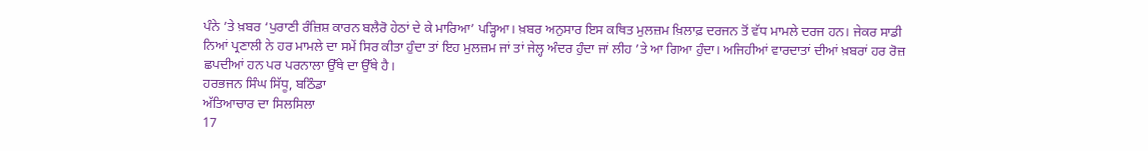ਪੰਨੇ ’ਤੇ ਖ਼ਬਰ ‘ਪੁਰਾਣੀ ਰੰਜ਼ਿਸ਼ ਕਾਰਨ ਬਲੈਰੋ ਹੇਠਾਂ ਦੇ ਕੇ ਮਾਰਿਆ’ ਪੜ੍ਹਿਆ। ਖ਼ਬਰ ਅਨੁਸਾਰ ਇਸ ਕਥਿਤ ਮੁਲਜ਼ਮ ਖ਼ਿਲਾਫ਼ ਦਰਜਨ ਤੋਂ ਵੱਧ ਮਾਮਲੇ ਦਰਜ ਹਨ। ਜੇਕਰ ਸਾਡੀ ਨਿਆਂ ਪ੍ਰਣਾਲੀ ਨੇ ਹਰ ਮਾਮਲੇ ਦਾ ਸਮੇਂ ਸਿਰ ਕੀਤਾ ਹੁੰਦਾ ਤਾਂ ਇਹ ਮੁਲਜ਼ਮ ਜਾਂ ਤਾਂ ਜੇਲ੍ਹ ਅੰਦਰ ਹੁੰਦਾ ਜਾਂ ਲੀਹ ’ਤੇ ਆ ਗਿਆ ਹੁੰਦਾ। ਅਜਿਹੀਆਂ ਵਾਰਦਾਤਾਂ ਦੀਆਂ ਖ਼ਬਰਾਂ ਹਰ ਰੋਜ਼ ਛਪਦੀਆਂ ਹਨ ਪਰ ਪਰਨਾਲਾ ਉੱਥੇ ਦਾ ਉੱਥੇ ਹੈ।
ਹਰਭਜਨ ਸਿੰਘ ਸਿੱਧੂ, ਬਠਿੰਡਾ
ਅੱਤਿਆਚਾਰ ਦਾ ਸਿਲਸਿਲਾ
17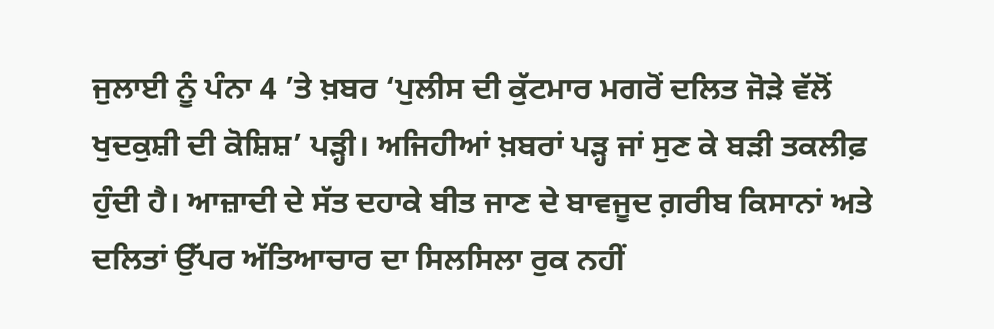ਜੁਲਾਈ ਨੂੰ ਪੰਨਾ 4 ’ਤੇ ਖ਼ਬਰ ‘ਪੁਲੀਸ ਦੀ ਕੁੱਟਮਾਰ ਮਗਰੋਂ ਦਲਿਤ ਜੋੜੇ ਵੱਲੋਂ ਖੁਦਕੁਸ਼ੀ ਦੀ ਕੋਸ਼ਿਸ਼’ ਪੜ੍ਹੀ। ਅਜਿਹੀਆਂ ਖ਼ਬਰਾਂ ਪੜ੍ਹ ਜਾਂ ਸੁਣ ਕੇ ਬੜੀ ਤਕਲੀਫ਼ ਹੁੰਦੀ ਹੈ। ਆਜ਼ਾਦੀ ਦੇ ਸੱਤ ਦਹਾਕੇ ਬੀਤ ਜਾਣ ਦੇ ਬਾਵਜੂਦ ਗ਼ਰੀਬ ਕਿਸਾਨਾਂ ਅਤੇ ਦਲਿਤਾਂ ਉੱਪਰ ਅੱਤਿਆਚਾਰ ਦਾ ਸਿਲਸਿਲਾ ਰੁਕ ਨਹੀਂ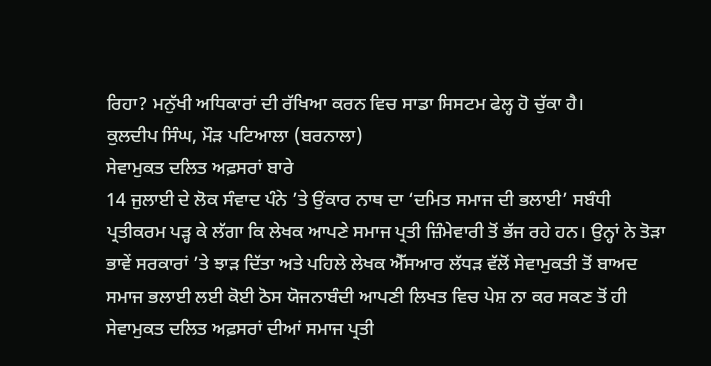ਰਿਹਾ? ਮਨੁੱਖੀ ਅਧਿਕਾਰਾਂ ਦੀ ਰੱਖਿਆ ਕਰਨ ਵਿਚ ਸਾਡਾ ਸਿਸਟਮ ਫੇਲ੍ਹ ਹੋ ਚੁੱਕਾ ਹੈ।
ਕੁਲਦੀਪ ਸਿੰਘ, ਮੌੜ ਪਟਿਆਲਾ (ਬਰਨਾਲਾ)
ਸੇਵਾਮੁਕਤ ਦਲਿਤ ਅਫ਼ਸਰਾਂ ਬਾਰੇ
14 ਜੁਲਾਈ ਦੇ ਲੋਕ ਸੰਵਾਦ ਪੰਨੇ ’ਤੇ ਉਂਕਾਰ ਨਾਥ ਦਾ ‘ਦਮਿਤ ਸਮਾਜ ਦੀ ਭਲਾਈ’ ਸਬੰਧੀ ਪ੍ਰਤੀਕਰਮ ਪੜ੍ਹ ਕੇ ਲੱਗਾ ਕਿ ਲੇਖਕ ਆਪਣੇ ਸਮਾਜ ਪ੍ਰਤੀ ਜ਼ਿੰਮੇਵਾਰੀ ਤੋਂ ਭੱਜ ਰਹੇ ਹਨ। ਉਨ੍ਹਾਂ ਨੇ ਤੋੜਾ ਭਾਵੇਂ ਸਰਕਾਰਾਂ ’ਤੇ ਝਾੜ ਦਿੱਤਾ ਅਤੇ ਪਹਿਲੇ ਲੇਖਕ ਐੱਸਆਰ ਲੱਧੜ ਵੱਲੋਂ ਸੇਵਾਮੁਕਤੀ ਤੋਂ ਬਾਅਦ ਸਮਾਜ ਭਲਾਈ ਲਈ ਕੋਈ ਠੋਸ ਯੋਜਨਾਬੰਦੀ ਆਪਣੀ ਲਿਖਤ ਵਿਚ ਪੇਸ਼ ਨਾ ਕਰ ਸਕਣ ਤੋਂ ਹੀ ਸੇਵਾਮੁਕਤ ਦਲਿਤ ਅਫ਼ਸਰਾਂ ਦੀਆਂ ਸਮਾਜ ਪ੍ਰਤੀ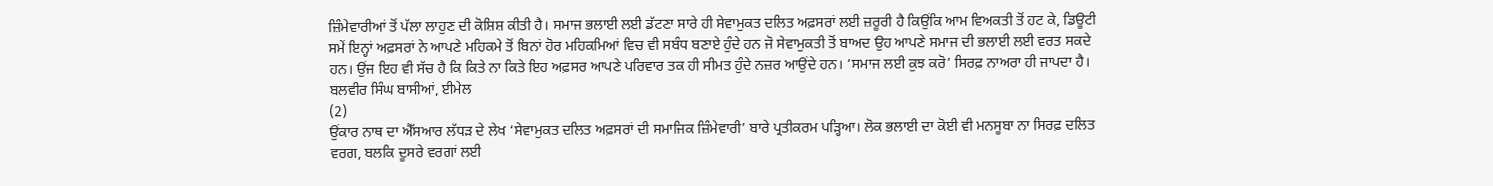ਜ਼ਿੰਮੇਵਾਰੀਆਂ ਤੋਂ ਪੱਲਾ ਲਾਹੁਣ ਦੀ ਕੋਸ਼ਿਸ਼ ਕੀਤੀ ਹੈ। ਸਮਾਜ ਭਲਾਈ ਲਈ ਡੱਟਣਾ ਸਾਰੇ ਹੀ ਸੇਵਾਮੁਕਤ ਦਲਿਤ ਅਫ਼ਸਰਾਂ ਲਈ ਜ਼ਰੂਰੀ ਹੈ ਕਿਉਂਕਿ ਆਮ ਵਿਅਕਤੀ ਤੋਂ ਹਟ ਕੇ, ਡਿਊਟੀ ਸਮੇਂ ਇਨ੍ਹਾਂ ਅਫ਼ਸਰਾਂ ਨੇ ਆਪਣੇ ਮਹਿਕਮੇ ਤੋਂ ਬਿਨਾਂ ਹੋਰ ਮਹਿਕਮਿਆਂ ਵਿਚ ਵੀ ਸਬੰਧ ਬਣਾਏ ਹੁੰਦੇ ਹਨ ਜੋ ਸੇਵਾਮੁਕਤੀ ਤੋਂ ਬਾਅਦ ਉਹ ਆਪਣੇ ਸਮਾਜ ਦੀ ਭਲਾਈ ਲਈ ਵਰਤ ਸਕਦੇ ਹਨ। ਉਂਜ ਇਹ ਵੀ ਸੱਚ ਹੈ ਕਿ ਕਿਤੇ ਨਾ ਕਿਤੇ ਇਹ ਅਫ਼ਸਰ ਆਪਣੇ ਪਰਿਵਾਰ ਤਕ ਹੀ ਸੀਮਤ ਹੁੰਦੇ ਨਜ਼ਰ ਆਉਂਦੇ ਹਨ। ‘ਸਮਾਜ ਲਈ ਕੁਝ ਕਰੋ’ ਸਿਰਫ਼ ਨਾਅਰਾ ਹੀ ਜਾਪਦਾ ਹੈ।
ਬਲਵੀਰ ਸਿੰਘ ਬਾਸੀਆਂ, ਈਮੇਲ
(2)
ਉਂਕਾਰ ਨਾਥ ਦਾ ਐੱਸਆਰ ਲੱਧੜ ਦੇ ਲੇਖ ‘ਸੇਵਾਮੁਕਤ ਦਲਿਤ ਅਫ਼ਸਰਾਂ ਦੀ ਸਮਾਜਿਕ ਜ਼ਿੰਮੇਵਾਰੀ’ ਬਾਰੇ ਪ੍ਰਤੀਕਰਮ ਪੜ੍ਹਿਆ। ਲੋਕ ਭਲਾਈ ਦਾ ਕੋਈ ਵੀ ਮਨਸੂਬਾ ਨਾ ਸਿਰਫ਼ ਦਲਿਤ ਵਰਗ, ਬਲਕਿ ਦੂਸਰੇ ਵਰਗਾਂ ਲਈ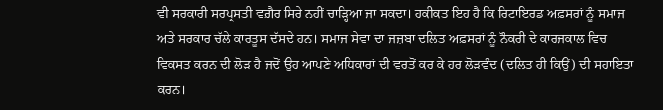ਵੀ ਸਰਕਾਰੀ ਸਰਪ੍ਰਸਤੀ ਵਗ਼ੈਰ ਸਿਰੇ ਨਹੀਂ ਚਾੜ੍ਹਿਆ ਜਾ ਸਕਦਾ। ਹਕੀਕਤ ਇਹ ਹੈ ਕਿ ਰਿਟਾਇਰਡ ਅਫ਼ਸਰਾਂ ਨੂੰ ਸਮਾਜ ਅਤੇ ਸਰਕਾਰ ਚੱਲੇ ਕਾਰਤੂਸ ਦੱਸਦੇ ਹਨ। ਸਮਾਜ ਸੇਵਾ ਦਾ ਜਜ਼ਬਾ ਦਲਿਤ ਅਫ਼ਸਰਾਂ ਨੂੰ ਨੌਕਰੀ ਦੇ ਕਾਰਜਕਾਲ ਵਿਚ ਵਿਕਸਤ ਕਰਨ ਦੀ ਲੋੜ ਹੈ ਜਦੋਂ ਉਹ ਆਪਣੇ ਅਧਿਕਾਰਾਂ ਦੀ ਵਰਤੋਂ ਕਰ ਕੇ ਹਰ ਲੋੜਵੰਦ (ਦਲਿਤ ਹੀ ਕਿਉਂ) ਦੀ ਸਹਾਇਤਾ ਕਰਨ।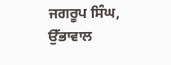ਜਗਰੂਪ ਸਿੰਘ, ਉੱਭਾਵਾਲ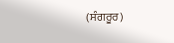(ਸੰਗਰੂਰ)